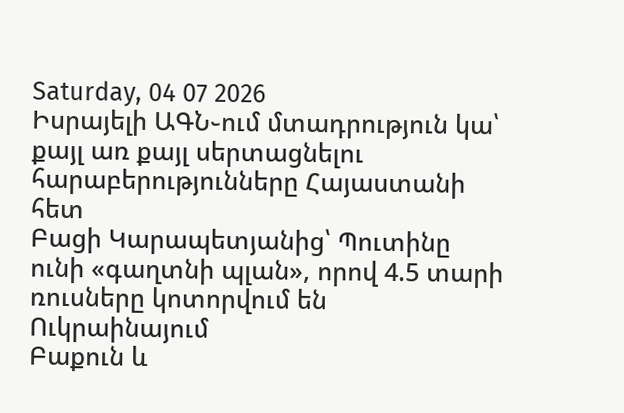Saturday, 04 07 2026
Իսրայելի ԱԳՆ֊ում մտադրություն կա՝ քայլ առ քայլ սերտացնելու հարաբերությունները Հայաստանի հետ
Բացի Կարապետյանից՝ Պուտինը ունի «գաղտնի պլան», որով 4.5 տարի ռուսները կոտորվում են Ուկրաինայում
Բաքուն և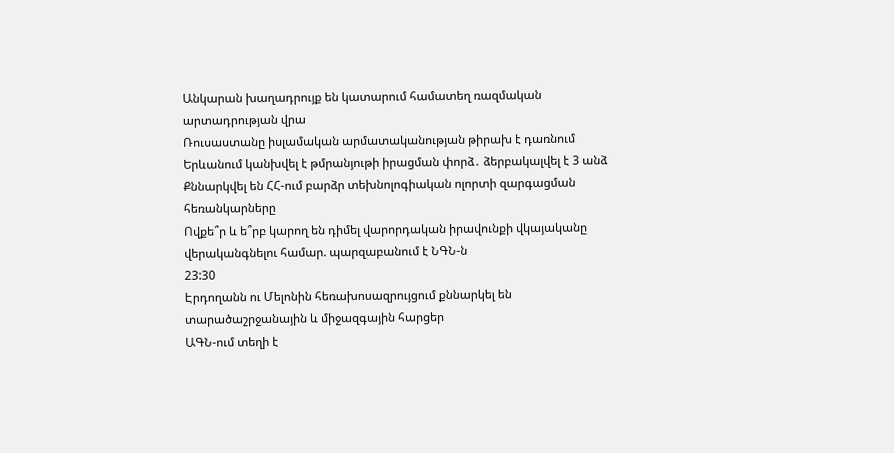Անկարան խաղադրույք են կատարում համատեղ ռազմական արտադրության վրա
Ռուսաստանը իսլամական արմատականության թիրախ է դառնում
Երևանում կանխվել է թմրանյութի իրացման փորձ․ ձերբակալվել է 3 անձ
Քննարկվել են ՀՀ-ում բարձր տեխնոլոգիական ոլորտի զարգացման հեռանկարները
Ովքե՞ր և ե՞րբ կարող են դիմել վարորդական իրավունքի վկայականը վերականգնելու համար. պարզաբանում է ՆԳՆ-ն
23:30
Էրդողանն ու Մելոնին հեռախոսազրույցում քննարկել են տարածաշրջանային և միջազգային հարցեր
ԱԳՆ-ում տեղի է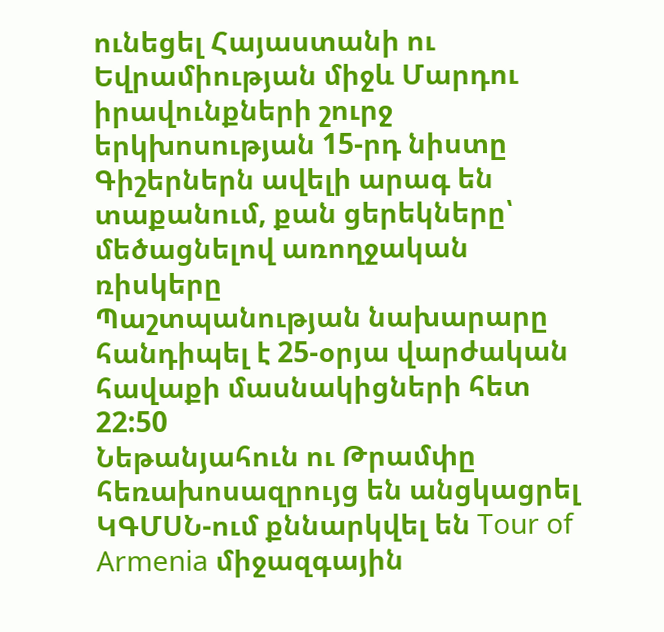ունեցել Հայաստանի ու Եվրամիության միջև Մարդու իրավունքների շուրջ երկխոսության 15-րդ նիստը
Գիշերներն ավելի արագ են տաքանում, քան ցերեկները՝ մեծացնելով առողջական ռիսկերը
Պաշտպանության նախարարը հանդիպել է 25-օրյա վարժական հավաքի մասնակիցների հետ
22:50
Նեթանյահուն ու Թրամփը հեռախոսազրույց են անցկացրել
ԿԳՄՍՆ-ում քննարկվել են Tour of Armenia միջազգային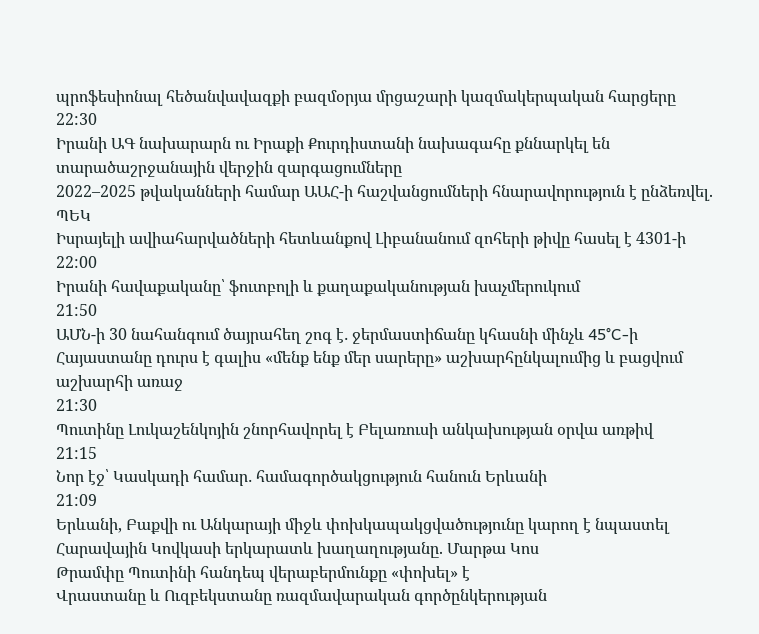պրոֆեսիոնալ հեծանվավազքի բազմօրյա մրցաշարի կազմակերպական հարցերը
22:30
Իրանի ԱԳ նախարարն ու Իրաքի Քուրդիստանի նախագահը քննարկել են տարածաշրջանային վերջին զարգացումները
2022–2025 թվականների համար ԱԱՀ-ի հաշվանցումների հնարավորություն է ընձեռվել. ՊԵԿ
Իսրայելի ավիահարվածների հետևանքով Լիբանանում զոհերի թիվը հասել է 4301-ի
22:00
Իրանի հավաքականը՝ ֆուտբոլի և քաղաքականության խաչմերուկում
21:50
ԱՄՆ-ի 30 նահանգում ծայրահեղ շոգ է․ ջերմաստիճանը կհասնի մինչև 45°C-ի
Հայաստանը դուրս է գալիս «մենք ենք մեր սարերը» աշխարհընկալումից և բացվում աշխարհի առաջ
21:30
Պուտինը Լուկաշենկոյին շնորհավորել է Բելառուսի անկախության օրվա առթիվ
21:15
Նոր էջ՝ Կասկադի համար․ համագործակցություն հանուն Երևանի
21:09
Երևանի, Բաքվի ու Անկարայի միջև փոխկապակցվածությունը կարող է նպաստել Հարավային Կովկասի երկարատև խաղաղությանը. Մարթա Կոս
Թրամփը Պուտինի հանդեպ վերաբերմունքը «փոխել» է
Վրաստանը և Ուզբեկստանը ռազմավարական գործընկերության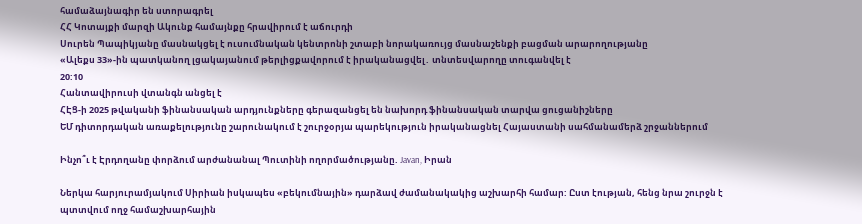համաձայնագիր են ստորագրել
ՀՀ Կոտայքի մարզի Ակունք համայնքը հրավիրում է աճուրդի
Սուրեն Պապիկյանը մասնակցել է ուսումնական կենտրոնի շտաբի նորակառույց մասնաշենքի բացման արարողությանը
«Ալեքս 33»-ին պատկանող լցակայանում թերլիցքավորում է իրականացվել․ տնտեսվարողը տուգանվել է
20:10
Հանտավիրուսի վտանգն անցել է
ՀԷՑ-ի 2025 թվականի ֆինանսական արդյունքները գերազանցել են նախորդ ֆինանսական տարվա ցուցանիշները
ԵՄ դիտորդական առաքելությունը շարունակում է շուրջօրյա պարեկություն իրականացնել Հայաստանի սահմանամերձ շրջաններում

Ինչո՞ւ է Էրդողանը փորձում արժանանալ Պուտինի ողորմածությանը. Javan, Իրան

Ներկա հարյուրամյակում Սիրիան իսկապես «բեկումնային» դարձավ ժամանակակից աշխարհի համար: Ըստ էության, հենց նրա շուրջն է պտտվում ողջ համաշխարհային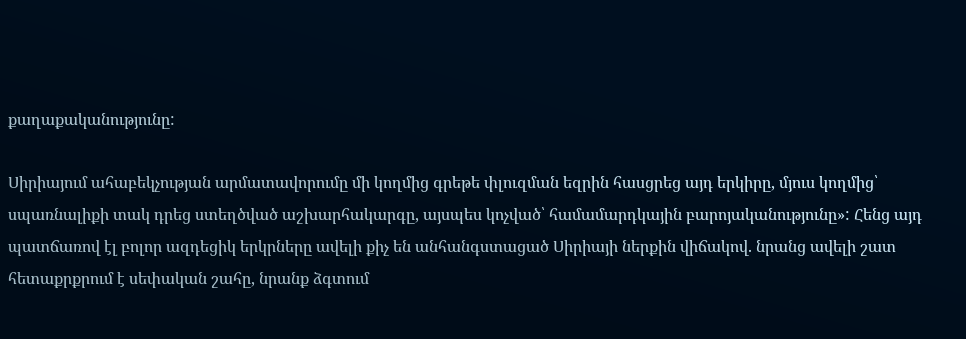քաղաքականությունը:

Սիրիայում ահաբեկչության արմատավորումը մի կողմից գրեթե փլուզման եզրին հասցրեց այդ երկիրը, մյուս կողմից՝ սպառնալիքի տակ դրեց ստեղծված աշխարհակարգը, այսպես կոչված՝ համամարդկային բարոյականությունը»: Հենց այդ պատճառով էլ բոլոր ազդեցիկ երկրները ավելի քիչ են անհանգստացած Սիրիայի ներքին վիճակով. նրանց ավելի շատ հետաքրքրում է սեփական շահը, նրանք ձգտում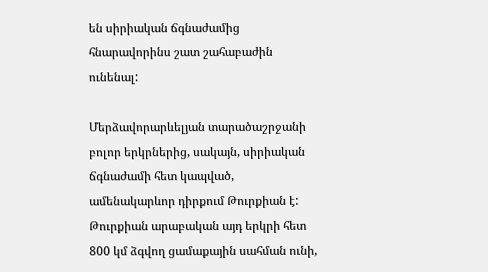են սիրիական ճգնաժամից հնարավորինս շատ շահաբաժին ունենալ:

Մերձավորարևելյան տարածաշրջանի բոլոր երկրներից, սակայն, սիրիական ճգնաժամի հետ կապված, ամենակարևոր դիրքում Թուրքիան է: Թուրքիան արաբական այդ երկրի հետ 800 կմ ձգվող ցամաքային սահման ունի,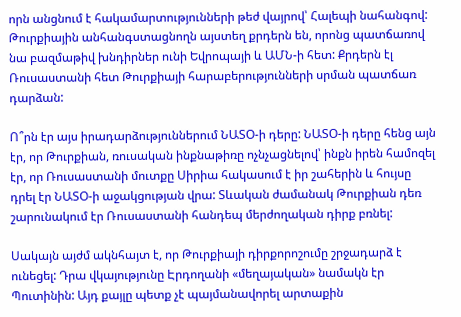որն անցնում է հակամարտությունների թեժ վայրով՝ Հալեպի նահանգով: Թուրքիային անհանգստացնողն այստեղ քրդերն են, որոնց պատճառով նա բազմաթիվ խնդիրներ ունի Եվրոպայի և ԱՄՆ-ի հետ: Քրդերն էլ Ռուսաստանի հետ Թուրքիայի հարաբերությունների սրման պատճառ դարձան:

Ո՞րն էր այս իրադարձություններում ՆԱՏՕ-ի դերը: ՆԱՏՕ-ի դերը հենց այն էր, որ Թուրքիան, ռուսական ինքնաթիռը ոչնչացնելով՝ ինքն իրեն համոզել էր, որ Ռուսաստանի մուտքը Սիրիա հակասում է իր շահերին և հույսը դրել էր ՆԱՏՕ-ի աջակցության վրա: Տևական ժամանակ Թուրքիան դեռ շարունակում էր Ռուսաստանի հանդեպ մերժողական դիրք բռնել:

Սակայն այժմ ակնհայտ է, որ Թուրքիայի դիրքորոշումը շրջադարձ է ունեցել: Դրա վկայությունը Էրդողանի «մեղայական» նամակն էր Պուտինին: Այդ քայլը պետք չէ պայմանավորել արտաքին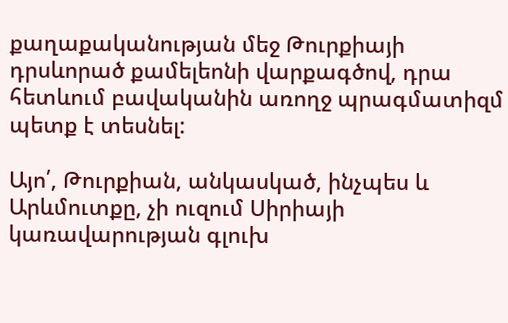քաղաքականության մեջ Թուրքիայի դրսևորած քամելեոնի վարքագծով, դրա հետևում բավականին առողջ պրագմատիզմ պետք է տեսնել:

Այո՛, Թուրքիան, անկասկած, ինչպես և Արևմուտքը, չի ուզում Սիրիայի կառավարության գլուխ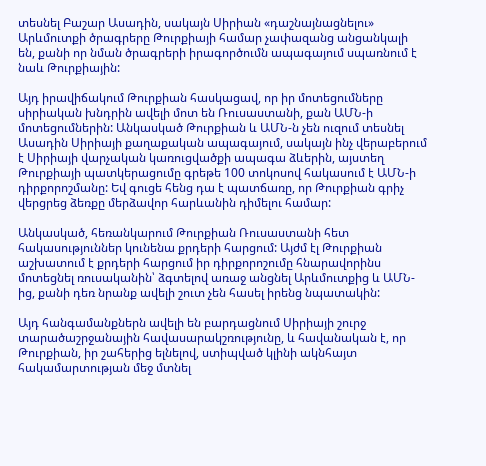տեսնել Բաշար Ասադին, սակայն Սիրիան «դաշնայնացնելու» Արևմուտքի ծրագրերը Թուրքիայի համար չափազանց անցանկալի են, քանի որ նման ծրագրերի իրագործումն ապագայում սպառնում է նաև Թուրքիային:

Այդ իրավիճակում Թուրքիան հասկացավ, որ իր մոտեցումները սիրիական խնդրին ավելի մոտ են Ռուսաստանի, քան ԱՄՆ-ի մոտեցումներին: Անկասկած Թուրքիան և ԱՄՆ-ն չեն ուզում տեսնել Ասադին Սիրիայի քաղաքական ապագայում, սակայն ինչ վերաբերում է Սիրիայի վարչական կառուցվածքի ապագա ձևերին, այստեղ Թուրքիայի պատկերացումը գրեթե 100 տոկոսով հակասում է ԱՄՆ-ի դիրքորոշմանը: Եվ գուցե հենց դա է պատճառը, որ Թուրքիան գրիչ վերցրեց ձեռքը մերձավոր հարևանին դիմելու համար:

Անկասկած, հեռանկարում Թուրքիան Ռուսաստանի հետ հակասություններ կունենա քրդերի հարցում: Այժմ էլ Թուրքիան աշխատում է քրդերի հարցում իր դիրքորոշումը հնարավորինս մոտեցնել ռուսականին՝ ձգտելով առաջ անցնել Արևմուտքից և ԱՄՆ-ից, քանի դեռ նրանք ավելի շուտ չեն հասել իրենց նպատակին:

Այդ հանգամանքներն ավելի են բարդացնում Սիրիայի շուրջ տարածաշրջանային հավասարակշռությունը, և հավանական է, որ Թուրքիան, իր շահերից ելնելով, ստիպված կլինի ակնհայտ հակամարտության մեջ մտնել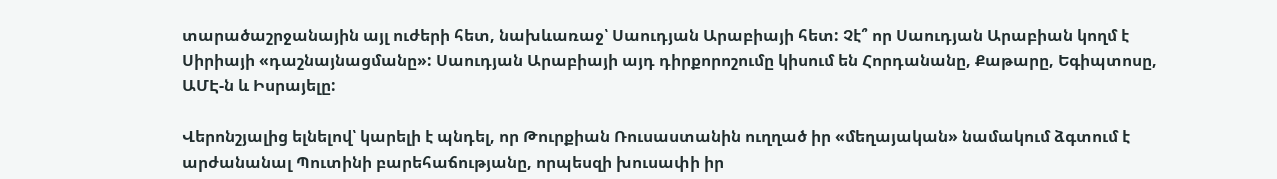տարածաշրջանային այլ ուժերի հետ, նախևառաջ՝ Սաուդյան Արաբիայի հետ: Չէ՞ որ Սաուդյան Արաբիան կողմ է Սիրիայի «դաշնայնացմանը»: Սաուդյան Արաբիայի այդ դիրքորոշումը կիսում են Հորդանանը, Քաթարը, Եգիպտոսը, ԱՄԷ-ն և Իսրայելը:

Վերոնշյալից ելնելով՝ կարելի է պնդել, որ Թուրքիան Ռուսաստանին ուղղած իր «մեղայական» նամակում ձգտում է արժանանալ Պուտինի բարեհաճությանը, որպեսզի խուսափի իր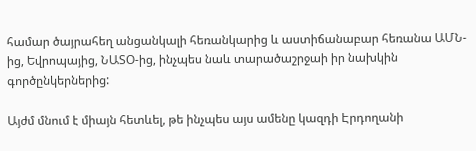համար ծայրահեղ անցանկալի հեռանկարից և աստիճանաբար հեռանա ԱՄՆ-ից, Եվրոպայից, ՆԱՏՕ-ից, ինչպես նաև տարածաշրջաի իր նախկին գործընկերներից:

Այժմ մնում է միայն հետևել, թե ինչպես այս ամենը կազդի Էրդողանի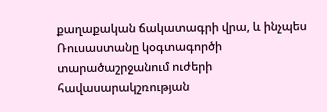քաղաքական ճակատագրի վրա, և ինչպես Ռուսաստանը կօգտագործի տարածաշրջանում ուժերի հավասարակշռության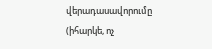վերադասավորումը (իհարկե, ոչ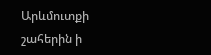Արևմուտքի շահերին ի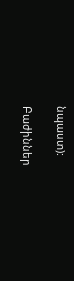նպաստ):

Բաժիններ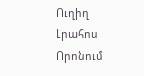Ուղիղ
Լրահոս
Որոնում